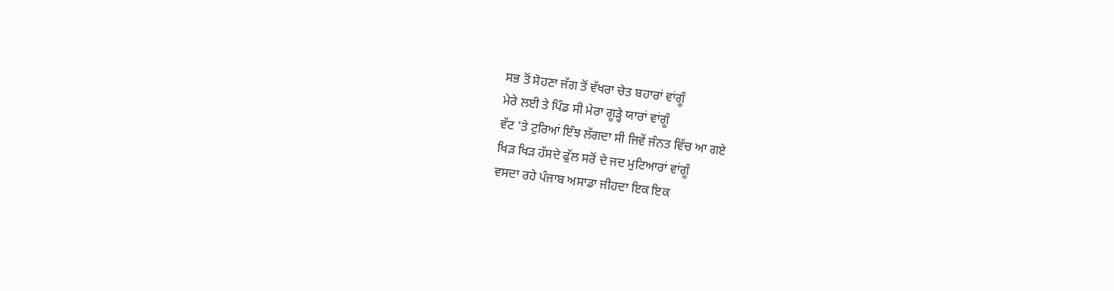ਸਭ ਤੋਂ ਸੋਹਣਾ ਜੱਗ ਤੋਂ ਵੱਖਰਾ ਚੇਤ ਬਹਾਰਾਂ ਵਾਂਗੂੰ
ਮੇਰੇ ਲਈ ਤੇ ਪਿੰਡ ਸੀ ਮੇਰਾ ਗੂੜ੍ਹੇ ਯਾਰਾਂ ਵਾਂਗੂੰ
ਵੱਟ 'ਤੇ ਟੁਰਿਆਂ ਇੰਝ ਲੱਗਦਾ ਸੀ ਜਿਵੇਂ ਜੰਨਤ ਵਿੱਚ ਆ ਗਏ
ਖਿੜ ਖਿੜ ਹੱਸਦੇ ਫੁੱਲ ਸਰੋਂ ਦੇ ਜਦ ਮੁਟਿਆਰਾਂ ਵਾਂਗੂੰ
ਵਸਦਾ ਰਹੇ ਪੰਜਾਬ ਅਸਾਡਾ ਜੀਹਦਾ ਇਕ ਇਕ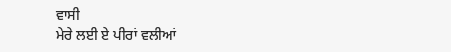ਵਾਸੀ
ਮੇਰੇ ਲਈ ਏ ਪੀਰਾਂ ਵਲੀਆਂ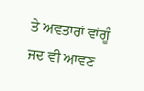ਤੇ ਅਵਤਾਰਾਂ ਵਾਂਗੂੰ
ਜਦ ਵੀ ਆਵਣ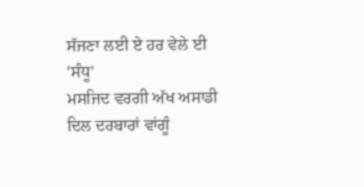ਸੱਜਣਾ ਲਈ ਏ ਹਰ ਵੇਲੇ ਈ 'ਸੰਧੂ'
ਮਸਜਿਦ ਵਰਗੀ ਅੱਖ ਅਸਾਡੀ ਦਿਲ ਦਰਬਾਰਾਂ ਵਾਂਗੂੰ